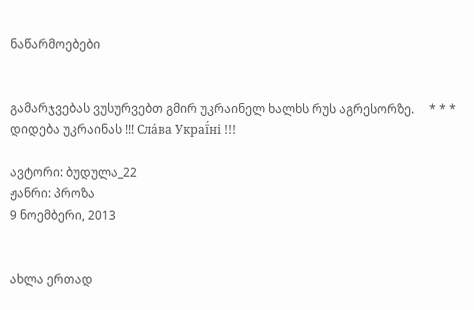ნაწარმოებები


გამარჯვებას ვუსურვებთ გმირ უკრაინელ ხალხს რუს აგრესორზე.     * * *     დიდება უკრაინას !!! Сла́ва Украї́ні !!!

ავტორი: ბუდულა_22
ჟანრი: პროზა
9 ნოემბერი, 2013


ახლა ერთად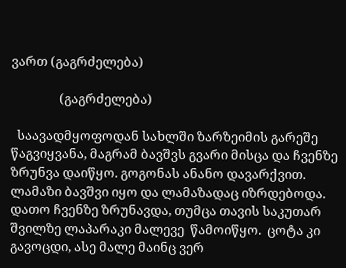ვართ (გაგრძელება)

                (გაგრძელება)

  საავადმყოფოდან სახლში ზარზეიმის გარეშე წაგვიყვანა, მაგრამ ბავშვს გვარი მისცა და ჩვენზე ზრუნვა დაიწყო. გოგონას ანანო დავარქვით.  ლამაზი ბავშვი იყო და ლამაზადაც იზრდებოდა.  დათო ჩვენზე ზრუნავდა, თუმცა თავის საკუთარ შვილზე ლაპარაკი მალევე  წამოიწყო.  ცოტა კი გავოცდი, ასე მალე მაინც ვერ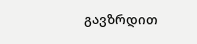გავზრდით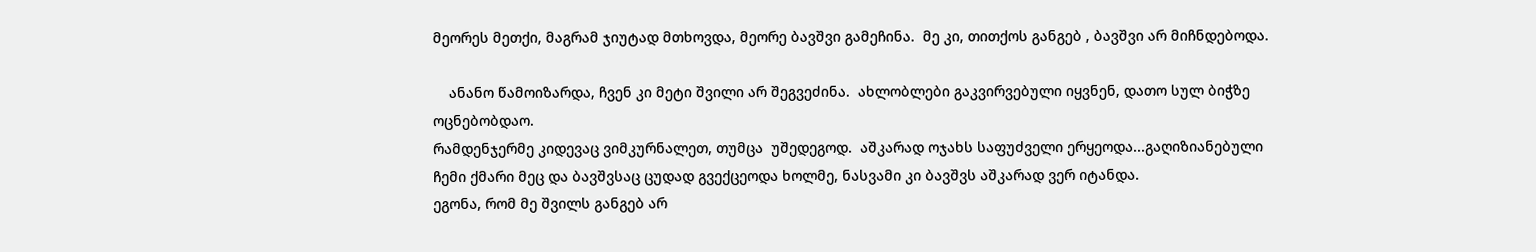მეორეს მეთქი, მაგრამ ჯიუტად მთხოვდა, მეორე ბავშვი გამეჩინა.  მე კი, თითქოს განგებ , ბავშვი არ მიჩნდებოდა.

    ანანო წამოიზარდა, ჩვენ კი მეტი შვილი არ შეგვეძინა.  ახლობლები გაკვირვებული იყვნენ, დათო სულ ბიჭზე ოცნებობდაო.
რამდენჯერმე კიდევაც ვიმკურნალეთ, თუმცა  უშედეგოდ.  აშკარად ოჯახს საფუძველი ერყეოდა...გაღიზიანებული ჩემი ქმარი მეც და ბავშვსაც ცუდად გვექცეოდა ხოლმე, ნასვამი კი ბავშვს აშკარად ვერ იტანდა.
ეგონა, რომ მე შვილს განგებ არ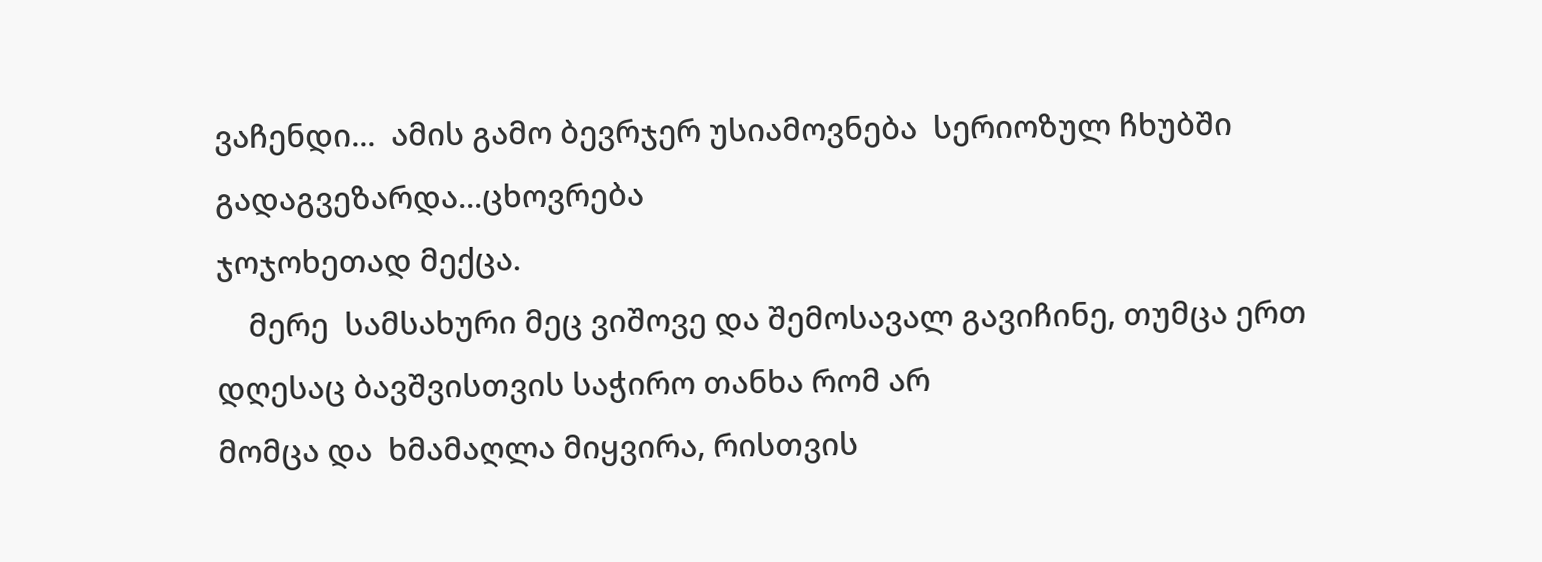ვაჩენდი...  ამის გამო ბევრჯერ უსიამოვნება  სერიოზულ ჩხუბში გადაგვეზარდა...ცხოვრება
ჯოჯოხეთად მექცა.
    მერე  სამსახური მეც ვიშოვე და შემოსავალ გავიჩინე, თუმცა ერთ დღესაც ბავშვისთვის საჭირო თანხა რომ არ
მომცა და  ხმამაღლა მიყვირა, რისთვის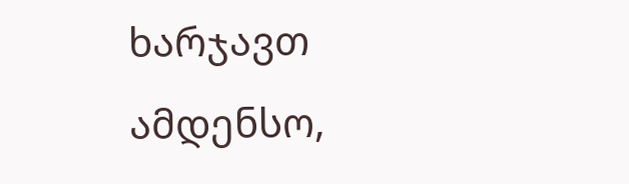ხარჯავთ ამდენსო,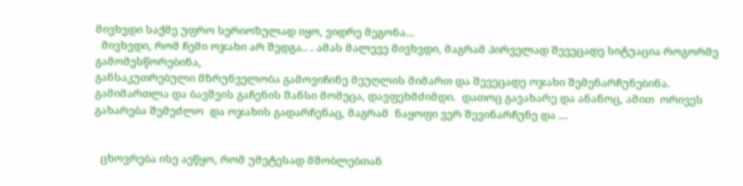მივხვდი საქმე უფრო სერიოზულად იყო, ვიდრე მეგონა...
  მივხვდი, რომ ჩემი ოჯახი არ შედგა.. . ამას მალევე მივხვდი, მაგრამ პირველად შევეცადე სიტუაცია როგორმე გამომესწორებინა,
განსაკუთრებული მზრუნველობა გამოვიჩინე მეუღლის მიმართ და შევეცადე ოჯახი შემენარჩუნებინა.
გამიმართლა და ბავშვის გაჩენის შანსი მომეცა, დავფეხმძიმდი.  დათოც გავახარე და ანანოც, ამით  ორივეს გახარება შემეძლო  და ოჯახის გადარჩენაც, მაგრამ  ნაყოფი ვერ შევინარჩუნე და ...


  ცხოვრება ისე აეწყო, რომ უმეტესად მშობლებთან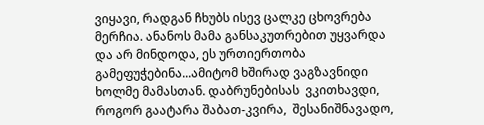ვიყავი, რადგან ჩხუბს ისევ ცალკე ცხოვრება მერჩია. ანანოს მამა განსაკუთრებით უყვარდა და არ მინდოდა, ეს ურთიერთობა გამეფუჭებინა...ამიტომ ხშირად ვაგზავნიდი ხოლმე მამასთან. დაბრუნებისას  ვკითხავდი, როგორ გაატარა შაბათ-კვირა,  შესანიშნავადო,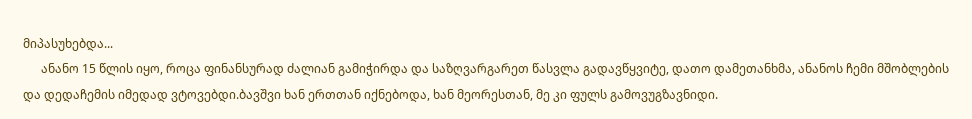მიპასუხებდა...
      ანანო 15 წლის იყო, როცა ფინანსურად ძალიან გამიჭირდა და საზღვარგარეთ წასვლა გადავწყვიტე, დათო დამეთანხმა, ანანოს ჩემი მშობლების და დედაჩემის იმედად ვტოვებდი.ბავშვი ხან ერთთან იქნებოდა, ხან მეორესთან, მე კი ფულს გამოვუგზავნიდი.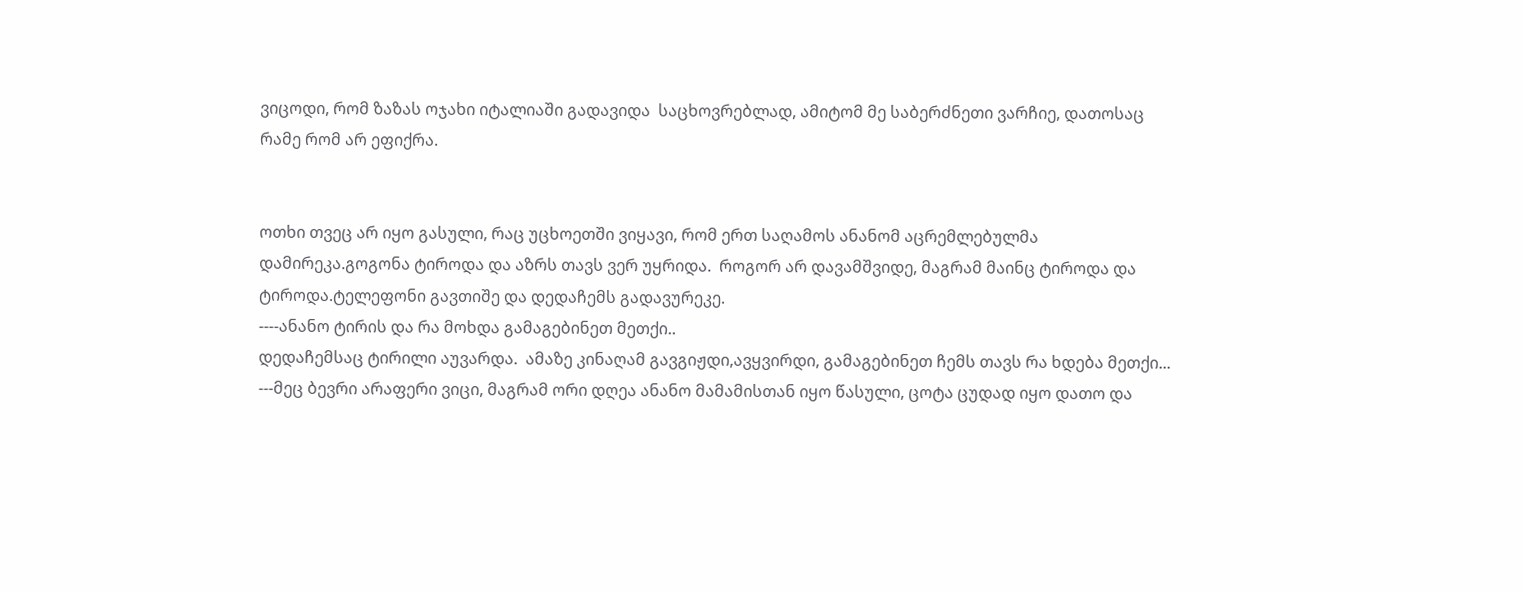ვიცოდი, რომ ზაზას ოჯახი იტალიაში გადავიდა  საცხოვრებლად, ამიტომ მე საბერძნეთი ვარჩიე, დათოსაც რამე რომ არ ეფიქრა.


ოთხი თვეც არ იყო გასული, რაც უცხოეთში ვიყავი, რომ ერთ საღამოს ანანომ აცრემლებულმა    დამირეკა.გოგონა ტიროდა და აზრს თავს ვერ უყრიდა.  როგორ არ დავამშვიდე, მაგრამ მაინც ტიროდა და ტიროდა.ტელეფონი გავთიშე და დედაჩემს გადავურეკე.
----ანანო ტირის და რა მოხდა გამაგებინეთ მეთქი..
დედაჩემსაც ტირილი აუვარდა.  ამაზე კინაღამ გავგიჟდი,ავყვირდი, გამაგებინეთ ჩემს თავს რა ხდება მეთქი...
---მეც ბევრი არაფერი ვიცი, მაგრამ ორი დღეა ანანო მამამისთან იყო წასული, ცოტა ცუდად იყო დათო და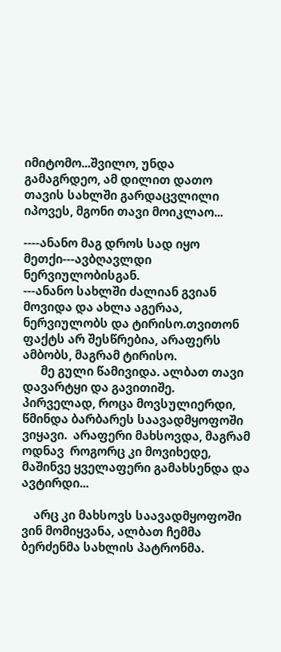იმიტომო...შვილო, უნდა გამაგრდეო, ამ დილით დათო თავის სახლში გარდაცვლილი იპოვეს, მგონი თავი მოიკლაო...

----ანანო მაგ დროს სად იყო მეთქი---ავბღავლდი ნერვიულობისგან.
---ანანო სახლში ძალიან გვიან მოვიდა და ახლა აგერაა, ნერვიულობს და ტირისო.თვითონ ფაქტს არ შესწრებია, არაფერს ამბობს, მაგრამ ტირისო.
      მე გული წამივიდა. ალბათ თავი დავარტყი და გავითიშე.  პირველად, როცა მოვსულიერდი, წმინდა ბარბარეს საავადმყოფოში ვიყავი.  არაფერი მახსოვდა, მაგრამ ოდნავ  როგორც კი მოვიხედე, მაშინვე ყველაფერი გამახსენდა და ავტირდი...

    არც კი მახსოვს საავადმყოფოში ვინ მომიყვანა, ალბათ ჩემმა ბერძენმა სახლის პატრონმა.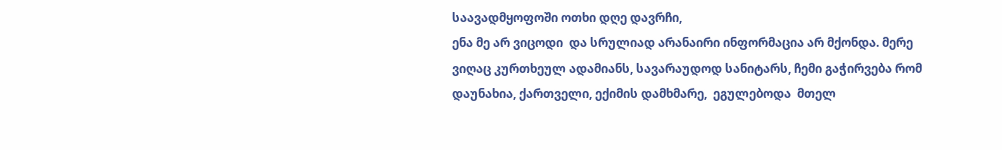საავადმყოფოში ოთხი დღე დავრჩი,
ენა მე არ ვიცოდი  და სრულიად არანაირი ინფორმაცია არ მქონდა. მერე ვიღაც კურთხეულ ადამიანს, სავარაუდოდ სანიტარს, ჩემი გაჭირვება რომ დაუნახია, ქართველი, ექიმის დამხმარე,  ეგულებოდა  მთელ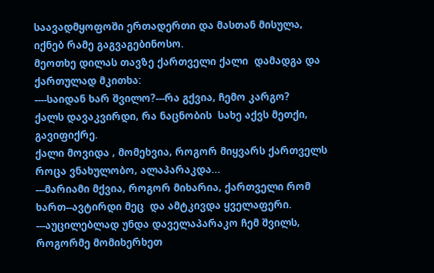საავადმყოფოში ერთადერთი და მასთან მისულა,  იქნებ რამე გაგვაგებინოსო.
მეოთხე დილას თავზე ქართველი ქალი  დამადგა და ქართულად მკითხა:
----საიდან ხარ შვილო?---რა გქვია, ჩემო კარგო?
ქალს დავაკვირდი, რა ნაცნობის  სახე აქვს მეთქი, გავიფიქრე.
ქალი მოვიდა , მომეხვია, როგორ მიყვარს ქართველს როცა ვნახულობო, ალაპარაკდა...
---მარიამი მქვია, როგორ მიხარია, ქართველი რომ ხართ--ავტირდი მეც  და ამტკივდა ყველაფერი.
---აუცილებლად უნდა დაველაპარაკო ჩემ შვილს, როგორმე მომიხერხეთ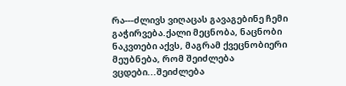რა---ძლივს ვიღაცას გავაგებინე ჩემი გაჭირვება.ქალი მეცნობა, ნაცნობი ნაკვთები აქვს, მაგრამ ქვეცნობიერი მეუბნება, რომ შეიძლება ვცდები...შეიძლება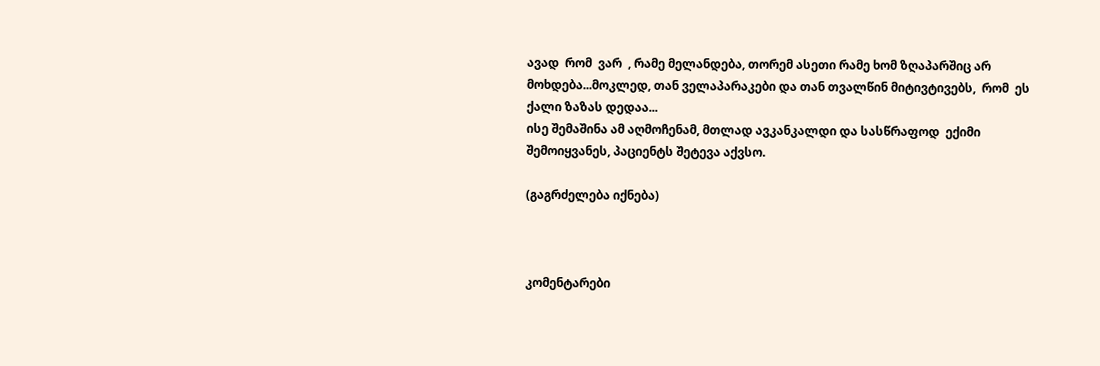ავად  რომ  ვარ  , რამე მელანდება, თორემ ასეთი რამე ხომ ზღაპარშიც არ მოხდება...მოკლედ, თან ველაპარაკები და თან თვალწინ მიტივტივებს,  რომ  ეს ქალი ზაზას დედაა...
ისე შემაშინა ამ აღმოჩენამ, მთლად ავკანკალდი და სასწრაფოდ  ექიმი შემოიყვანეს, პაციენტს შეტევა აქვსო.

(გაგრძელება იქნება)



კომენტარები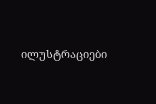ილუსტრაციები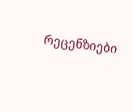რეცენზიები